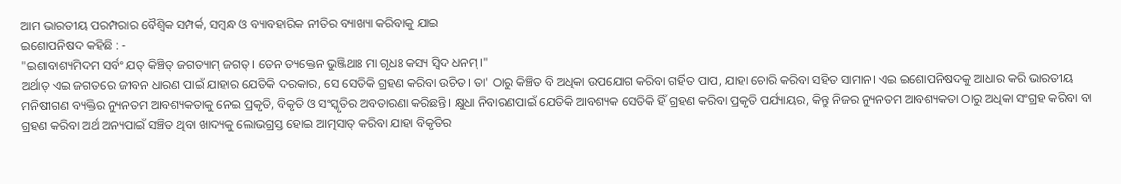ଆମ ଭାରତୀୟ ପରମ୍ପରାର ବୈଶ୍ବିକ ସମ୍ପର୍କ, ସମ୍ବନ୍ଧ ଓ ବ୍ୟାବହାରିକ ନୀତିର ବ୍ୟାଖ୍ୟା କରିବାକୁ ଯାଇ
ଇଶୋପନିଷଦ କହିଛି : -
"ଇଶାବାଶ୍ୟମିଦମ ସର୍ବଂ ଯତ୍ କିଞ୍ଚିତ୍ ଜଗତ୍ୟାମ୍ ଜଗତ୍। ତେନ ତ୍ୟକ୍ତେନ ଭୁଞ୍ଜିଥାଃ ମା ଗୃଧଃ କସ୍ୟ ସ୍ଵିଦ ଧନମ୍।"
ଅର୍ଥାତ୍ ଏଇ ଜଗତରେ ଜୀବନ ଧାରଣ ପାଇଁ ଯାହାର ଯେତିକି ଦରକାର, ସେ ସେତିକି ଗ୍ରହଣ କରିବା ଉଚିତ। ତା' ଠାରୁ କିଞ୍ଚିତ ବି ଅଧିକା ଉପଯୋଗ କରିବା ଗର୍ହିତ ପାପ, ଯାହା ଚୋରି କରିବା ସହିତ ସାମାନ। ଏଇ ଇଶୋପନିଷଦକୁ ଆଧାର କରି ଭାରତୀୟ ମନିଷୀଗଣ ବ୍ୟକ୍ତିର ନ୍ୟୁନତମ ଆବଶ୍ୟକତାକୁ ନେଇ ପ୍ରକୃତି, ବିକୃତି ଓ ସଂସ୍କୃତିର ଅବତାରଣା କରିଛନ୍ତି। କ୍ଷୁଧା ନିବାରଣପାଇଁ ଯେତିକି ଆବଶ୍ୟକ ସେତିକି ହିଁ ଗ୍ରହଣ କରିବା ପ୍ରକୃତି ପର୍ଯ୍ୟାୟର, କିନ୍ତୁ ନିଜର ନ୍ୟୁନତମ ଆବଶ୍ୟକତା ଠାରୁ ଅଧିକା ସଂଗ୍ରହ କରିବା ବା ଗ୍ରହଣ କରିବା ଅର୍ଥ ଅନ୍ୟପାଇଁ ସଞ୍ଚିତ ଥିବା ଖାଦ୍ୟକୁ ଲୋଭଗ୍ରସ୍ତ ହୋଇ ଆତ୍ମସାତ୍ କରିବା ଯାହା ବିକୃତିର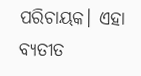ପରିଚାୟକ। ଏହା ବ୍ୟତୀତ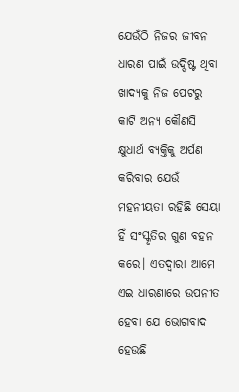ଯେଉଁଠି ନିଜର ଜୀବନ ଧାରଣ ପାଇଁ ଉଦ୍ଦିଷ୍ଟ ଥିବା ଖାଦ୍ୟକୁ ନିଜ ପେଟରୁ କାଟି ଅନ୍ୟ କୌଣସି କ୍ଷୁଧାର୍ଥ ବ୍ୟକ୍ତିକୁ ଅର୍ପଣ କରିବାର ଯେଉଁ ମହନୀୟତା ରହିଛି ସେୟା ହିଁ ସଂସ୍କୃତିର ଗୁଣ ବହନ କରେ। ଏତଦ୍ୱାରା ଆମେ ଏଇ ଧାରଣାରେ ଉପନୀତ ହେବା ଯେ ଭୋଗବାଦ ହେଉଛି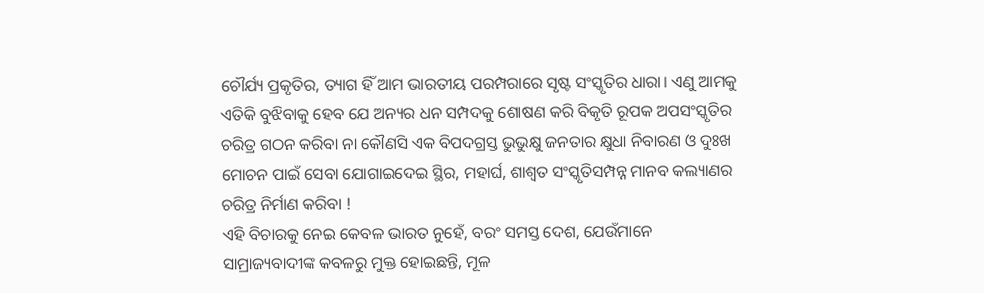ଚୌର୍ଯ୍ୟ ପ୍ରକୃତିର, ତ୍ୟାଗ ହିଁ ଆମ ଭାରତୀୟ ପରମ୍ପରାରେ ସୃଷ୍ଟ ସଂସ୍କୃତିର ଧାରା। ଏଣୁ ଆମକୁ ଏତିକି ବୁଝିବାକୁ ହେବ ଯେ ଅନ୍ୟର ଧନ ସମ୍ପଦକୁ ଶୋଷଣ କରି ବିକୃତି ରୂପକ ଅପସଂସ୍କୃତିର ଚରିତ୍ର ଗଠନ କରିବା ନା କୌଣସି ଏକ ବିପଦଗ୍ରସ୍ତ ଭୁଭୁକ୍ଷୁ ଜନତାର କ୍ଷୁଧା ନିବାରଣ ଓ ଦୁଃଖ ମୋଚନ ପାଇଁ ସେବା ଯୋଗାଇଦେଇ ସ୍ଥିର, ମହାର୍ଘ, ଶାଶ୍ୱତ ସଂସ୍କୃତିସମ୍ପନ୍ନ ମାନବ କଲ୍ୟାଣର ଚରିତ୍ର ନିର୍ମାଣ କରିବା !
ଏହି ବିଚାରକୁ ନେଇ କେବଳ ଭାରତ ନୁହେଁ, ବରଂ ସମସ୍ତ ଦେଶ, ଯେଉଁମାନେ ସାମ୍ରାଜ୍ୟବାଦୀଙ୍କ କବଳରୁ ମୁକ୍ତ ହୋଇଛନ୍ତି, ମୂଳ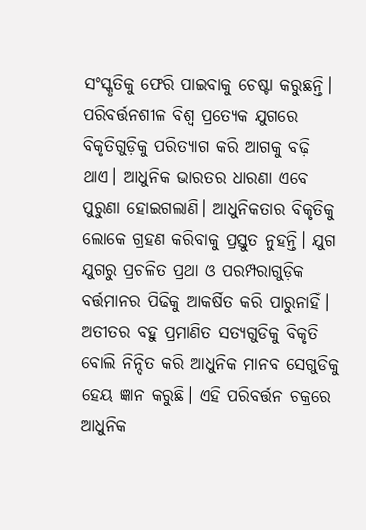ସଂସ୍କୃତିକୁ ଫେରି ପାଇବାକୁ ଚେଷ୍ଟା କରୁଛନ୍ତି। ପରିବର୍ତ୍ତନଶୀଳ ବିଶ୍ୱ ପ୍ରତ୍ୟେକ ଯୁଗରେ ବିକୃତିଗୁଡ଼ିକୁ ପରିତ୍ୟାଗ କରି ଆଗକୁ ବଢ଼ି ଥାଏ। ଆଧୁନିକ ଭାରତର ଧାରଣା ଏବେ ପୁରୁଣା ହୋଇଗଲାଣି। ଆଧୁନିକତାର ବିକୃତିକୁ ଲୋକେ ଗ୍ରହଣ କରିବାକୁ ପ୍ରସ୍ତୁତ ନୁହନ୍ତି। ଯୁଗ ଯୁଗରୁ ପ୍ରଚଳିତ ପ୍ରଥା ଓ ପରମ୍ପରାଗୁଡ଼ିକ ବର୍ତ୍ତମାନର ପିଢିକୁ ଆକର୍ଷିତ କରି ପାରୁନାହିଁ। ଅତୀତର ବହୁ ପ୍ରମାଣିତ ସତ୍ୟଗୁଡିକୁ ବିକୃତି ବୋଲି ନିନ୍ଦିତ କରି ଆଧୁନିକ ମାନବ ସେଗୁଡିକୁ ହେୟ ଜ୍ଞାନ କରୁଛି। ଏହି ପରିବର୍ତ୍ତନ ଚକ୍ରରେ ଆଧୁନିକ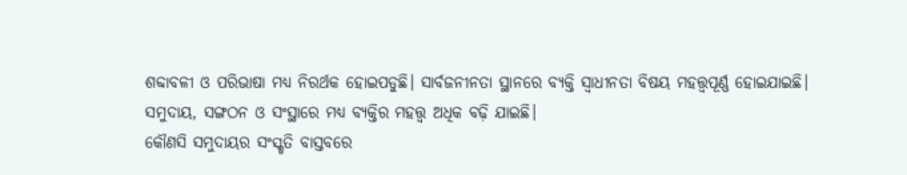ଶବ୍ଦାବଳୀ ଓ ପରିଭାଷା ମଧ୍ୟ ନିରର୍ଥକ ହୋଇପଡୁଛି। ସାର୍ବଜନୀନତା ସ୍ଥାନରେ ବ୍ୟକ୍ତି ସ୍ୱାଧୀନତା ବିଷୟ ମହତ୍ତ୍ୱପୂର୍ଣ୍ଣ ହୋଇଯାଇଛି। ସମୁଦାୟ, ସଙ୍ଗଠନ ଓ ସଂସ୍ଥାରେ ମଧ୍ୟ ବ୍ୟକ୍ତିର ମହତ୍ତ୍ୱ ଅଧିକ ବଢ଼ି ଯାଇଛି।
କୌଣସି ସମୁଦାୟର ସଂସ୍କୃତି ବାସ୍ତବରେ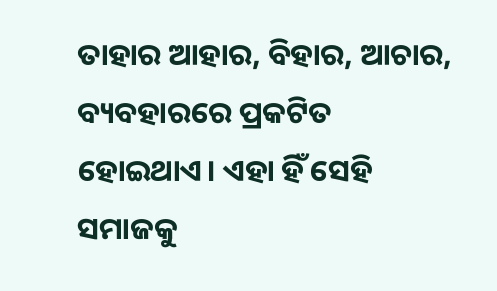ତାହାର ଆହାର, ବିହାର, ଆଚାର, ବ୍ୟବହାରରେ ପ୍ରକଟିତ ହୋଇଥାଏ। ଏହା ହିଁ ସେହି ସମାଜକୁ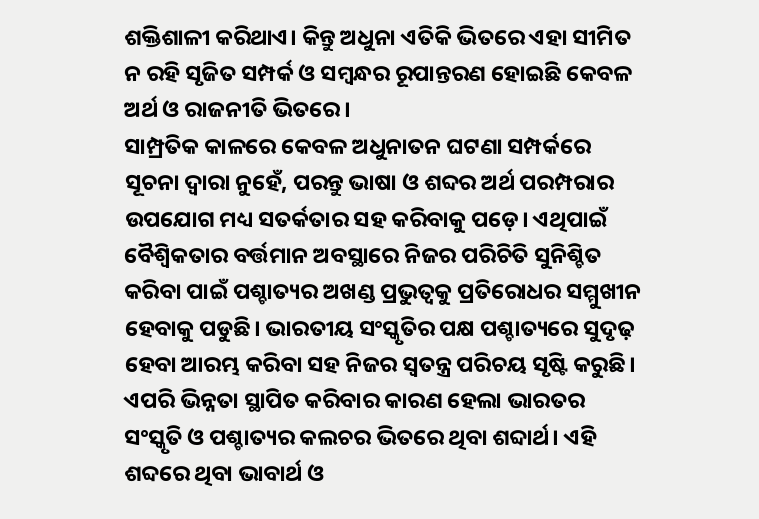ଶକ୍ତିଶାଳୀ କରିଥାଏ। କିନ୍ତୁ ଅଧୁନା ଏତିକି ଭିତରେ ଏହା ସୀମିତ ନ ରହି ସୃଜିତ ସମ୍ପର୍କ ଓ ସମ୍ବନ୍ଧର ରୂପାନ୍ତରଣ ହୋଇଛି କେବଳ ଅର୍ଥ ଓ ରାଜନୀତି ଭିତରେ।
ସାମ୍ପ୍ରତିକ କାଳରେ କେବଳ ଅଧୁନାତନ ଘଟଣା ସମ୍ପର୍କରେ ସୂଚନା ଦ୍ଵାରା ନୁହେଁ, ପରନ୍ତୁ ଭାଷା ଓ ଶବ୍ଦର ଅର୍ଥ ପରମ୍ପରାର ଉପଯୋଗ ମଧ୍ୟ ସତର୍କତାର ସହ କରିବାକୁ ପଡ଼େ। ଏଥିପାଇଁ ବୈଶ୍ବିକତାର ବର୍ତ୍ତମାନ ଅବସ୍ଥାରେ ନିଜର ପରିଚିତି ସୁନିଶ୍ଚିତ କରିବା ପାଇଁ ପଶ୍ଚାତ୍ୟର ଅଖଣ୍ଡ ପ୍ରଭୁତ୍ୱକୁ ପ୍ରତିରୋଧର ସମ୍ମୁଖୀନ ହେବାକୁ ପଡୁଛି। ଭାରତୀୟ ସଂସ୍କୃତିର ପକ୍ଷ ପଶ୍ଚାତ୍ୟରେ ସୁଦୃଢ଼ ହେବା ଆରମ୍ଭ କରିବା ସହ ନିଜର ସ୍ୱତନ୍ତ୍ର ପରିଚୟ ସୃଷ୍ଟି କରୁଛି। ଏପରି ଭିନ୍ନତା ସ୍ଥାପିତ କରିବାର କାରଣ ହେଲା ଭାରତର ସଂସ୍କୃତି ଓ ପଶ୍ଚାତ୍ୟର କଲଚର ଭିତରେ ଥିବା ଶବ୍ଦାର୍ଥ। ଏହି ଶବ୍ଦରେ ଥିବା ଭାବାର୍ଥ ଓ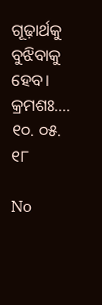ଗୂଢ଼ାର୍ଥକୁ ବୁଝିବାକୁ ହେବ।
କ୍ରମଶଃ....
୧୦. ୦୫. ୧୮

No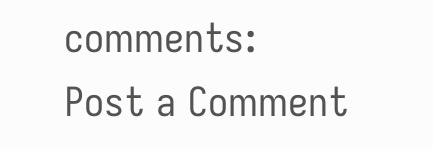comments:
Post a Comment